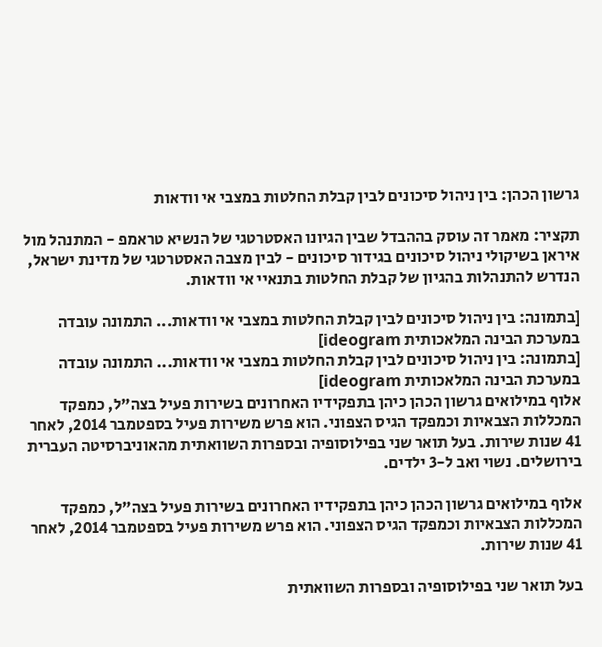גרשון הכהן: בין ניהול סיכונים לבין קבלת החלטות במצבי אי וודאות

תקציר: מאמר זה עוסק בההבדל שבין הגיונו האסטרטגי של הנשיא טראמפ - המתנהל מול איראן בשיקולי ניהול סיכונים בגידור סיכונים - לבין מצבה האסטרטגי של מדינת ישראל, הנדרש להתנהלות בהגיון של קבלת החלטות בתנאיי אי וודאות.

[בתמונה: בין ניהול סיכונים לבין קבלת החלטות במצבי אי וודאות... התמונה עובדה במערכת הבינה המלאכותית ideogram]
[בתמונה: בין ניהול סיכונים לבין קבלת החלטות במצבי אי וודאות... התמונה עובדה במערכת הבינה המלאכותית ideogram]
אלוף במילואים גרשון הכהן כיהן בתפקידיו האחרונים בשירות פעיל בצה"ל, כמפקד המכללות הצבאיות וכמפקד הגיס הצפוני. הוא פרש משירות פעיל בספטמבר 2014, לאחר 41 שנות שירות. בעל תואר שני בפילוסופיה ובספרות השוואתית מהאוניברסיטה העברית בירושלים. נשוי ואב ל-3 ילדים.

אלוף במילואים גרשון הכהן כיהן בתפקידיו האחרונים בשירות פעיל בצה"ל, כמפקד המכללות הצבאיות וכמפקד הגיס הצפוני. הוא פרש משירות פעיל בספטמבר 2014, לאחר 41 שנות שירות.

בעל תואר שני בפילוסופיה ובספרות השוואתית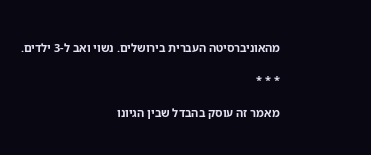מהאוניברסיטה העברית בירושלים. נשוי ואב ל-3 ילדים.

* * *

מאמר זה עוסק בהבדל שבין הגיונו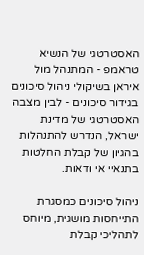האסטרטגי של הנשיא טראמפ - המתנהל מול איראן בשיקולי ניהול סיכונים בגידור סיכונים - לבין מצבה האסטרטגי של מדינת ישראל, הנדרש להתנהלות בהגיון של קבלת החלטות בתנאיי אי ודאות.

ניהול סיכונים כמסגרת התייחסות מושגית, מיוחס לתהליכי קבלת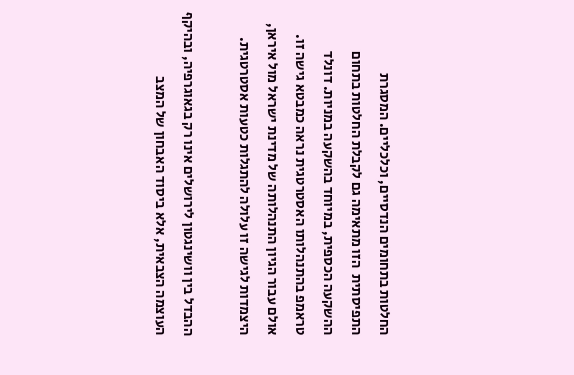החלטות בתחומים הנדסיים, וכלכליים. המסגרת התפיסתית  הזו מתאימה גם לקבלת החלטות בתחום ההשקעה הכספית, במיוחד בהשקעה במניות. דונלד טראמפ בהתנהלותו האסטרטגית נראה כמבטא גישה זו. אולם עבור הגיון התנהלותה של מדינת ישראל מול איראן, היצמדות לגישה זו עלולה להתגלות כטעות אסטרטגית.

ההבדל בין וושינגטון לירושלים אינו רק בגאוגרפיה, ובהיקף העוצמה הצבאית, אלא ביסוד האבחון של המצב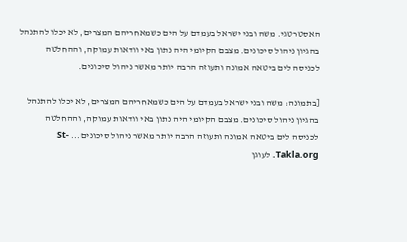האסטרטגי. משה ובני ישראל בעמדם על הים כשמאחריהם המצרים, לא יכלו להתנהל בהגיון ניהול סיכונים. מצבם הקיומי היה נתון באי וודאות עמוקה, וההחלטה לכניסה לים ביטאה אמונה ותעוזה הרבה יותר מאשר ניהול סיכונים.

[בתמונה: משה ובני ישראל בעמדם על הים כשמאחריהם המצרים, לא יכלו להתנהל בהגיון ניהול סיכונים. מצבם הקיומי היה נתון באי וודאות עמוקה, וההחלטה לכניסה לים ביטאה אמונה ותעוזה הרבה יותר מאשר ניהול סיכונים... St-Takla.org. לעוגן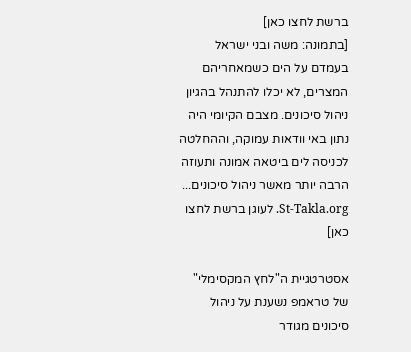ברשת לחצו כאן]
[בתמונה: משה ובני ישראל בעמדם על הים כשמאחריהם המצרים, לא יכלו להתנהל בהגיון ניהול סיכונים. מצבם הקיומי היה נתון באי וודאות עמוקה, וההחלטה לכניסה לים ביטאה אמונה ותעוזה הרבה יותר מאשר ניהול סיכונים... St-Takla.org. לעוגן ברשת לחצו כאן]

אסטרטגיית ה"לחץ המקסימלי" של טראמפ נשענת על ניהול סיכונים מגודר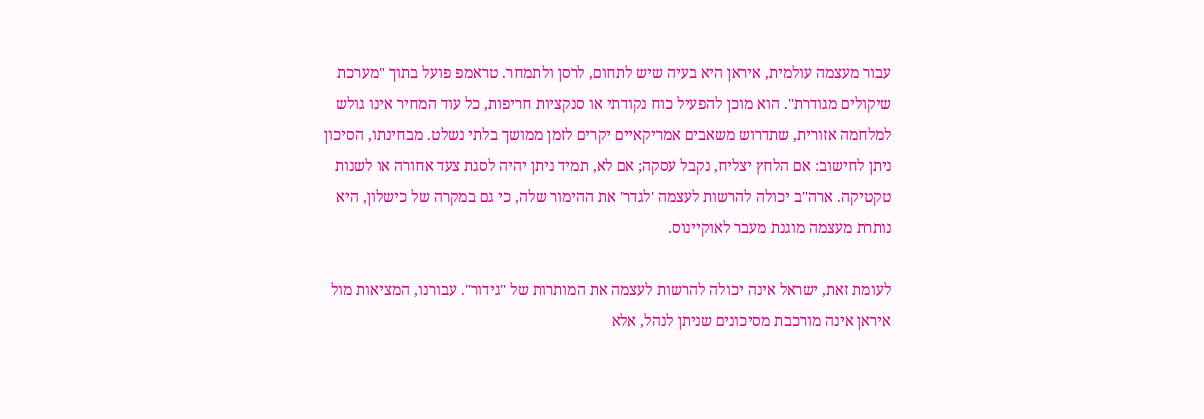עבור מעצמה עולמית, איראן היא בעיה שיש לתחום, לרסן ולתמחר. טראמפ פועל בתוך "מערכת שיקולים מגודרת". הוא מוכן להפעיל כוח נקודתי או סנקציות חריפות, כל עוד המחיר אינו גולש למלחמה אזורית, שתדרוש משאבים אמריקאיים יקרים לזמן ממושך בלתי נשלט. מבחינתו, הסיכון ניתן לחישוב: אם הלחץ יצליח, נקבל עסקה; אם לא, תמיד ניתן יהיה לסגת צעד אחורה או לשנות טקטיקה. ארה"ב יכולה להרשות לעצמה 'לגדר' את ההימור שלה, כי גם במקרה של כישלון, היא נותרת מעצמה מוגנת מעבר לאוקיינוס.

לעומת זאת, ישראל אינה יכולה להרשות לעצמה את המותרות של "גידור". עבורנו, המציאות מול איראן אינה מורכבת מסיכונים שניתן לנהל, אלא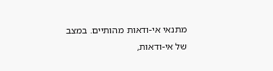מתנאי אי-ודאות מהותיים. במצב של אי-ודאות,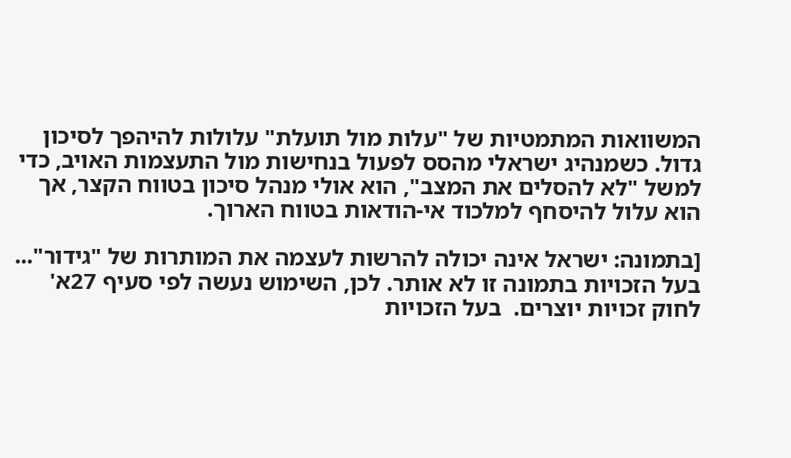המשוואות המתמטיות של "עלות מול תועלת" עלולות להיהפך לסיכון גדול. כשמנהיג ישראלי מהסס לפעול בנחישות מול התעצמות האויב, כדי למשל "לא להסלים את המצב", הוא אולי מנהל סיכון בטווח הקצר, אך הוא עלול להיסחף למלכוד אי-הודאות בטווח הארוך.

[בתמונה: ישראל אינה יכולה להרשות לעצמה את המותרות של "גידור"... בעל הזכויות בתמונה זו לא אותר. לכן, השימוש נעשה לפי סעיף 27א' לחוק זכויות יוצרים.  בעל הזכויות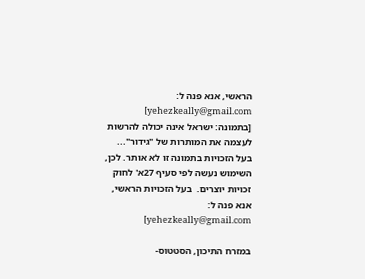הראשי, אנא פנה ל: yehezkeally@gmail.com]
[בתמונה: ישראל אינה יכולה להרשות לעצמה את המותרות של "גידור"... בעל הזכויות בתמונה זו לא אותר. לכן, השימוש נעשה לפי סעיף 27א' לחוק זכויות יוצרים.  בעל הזכויות הראשי, אנא פנה ל: yehezkeally@gmail.com]

במזרח התיכון, הסטטוס-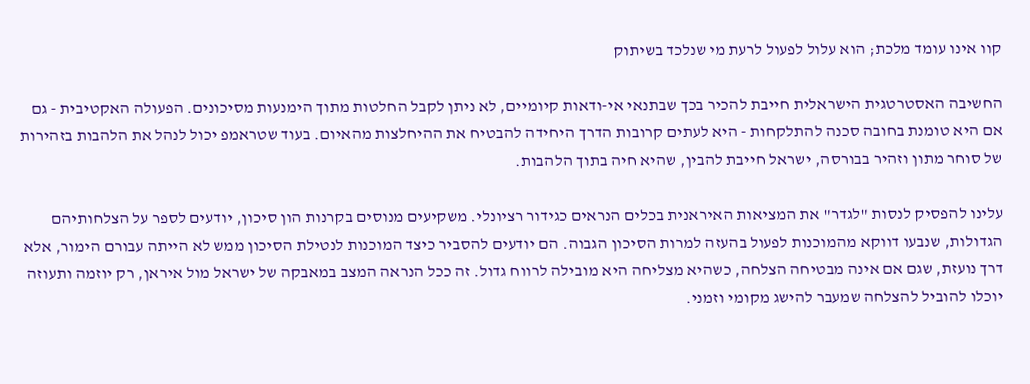קוו אינו עומד מלכת; הוא עלול לפעול לרעת מי שנלכד בשיתוק

החשיבה האסטרטגית הישראלית חייבת להכיר בכך שבתנאי אי-ודאות קיומיים, לא ניתן לקבל החלטות מתוך הימנעות מסיכונים. הפעולה האקטיבית - גם אם היא טומנת בחובה סכנה להתלקחות - היא לעתים קרובות הדרך היחידה להבטיח את ההיחלצות מהאיום. בעוד שטראמפ יכול לנהל את הלהבות בזהירות של סוחר מתון וזהיר בבורסה, ישראל חייבת להבין, שהיא חיה בתוך הלהבות.

עלינו להפסיק לנסות "לגדר" את המציאות האיראנית בכלים הנראים כגידור רציונלי. משקיעים מנוסים בקרנות הון סיכון, יודעים לספר על הצלחותיהם הגדולות, שנבעו דווקא מהמוכנות לפעול בהעזה למרות הסיכון הגבוה. הם יודעים להסביר כיצד המוכנות לנטילת הסיכון ממש לא הייתה עבורם הימור, אלא דרך נועזת, שגם אם אינה מבטיחה הצלחה, כשהיא מצליחה היא מובילה לרווח גדול. זה ככל הנראה המצב במאבקה של ישראל מול איראן, רק יוזמה ותעוזה יוכלו להוביל להצלחה שמעבר להישג מקומי וזמני.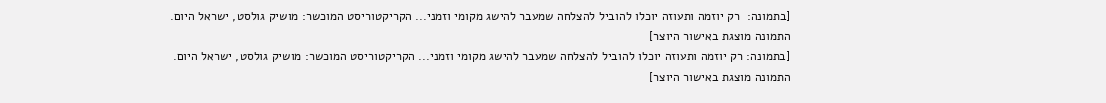[בתמונה:  רק יוזמה ותעוזה יוכלו להוביל להצלחה שמעבר להישג מקומי וזמני... הקריקטוריסט המוכשר: מושיק גולסט, ישראל היום. התמונה מוצגת באישור היוצר]
[בתמונה: רק יוזמה ותעוזה יוכלו להוביל להצלחה שמעבר להישג מקומי וזמני... הקריקטוריסט המוכשר: מושיק גולסט, ישראל היום. התמונה מוצגת באישור היוצר]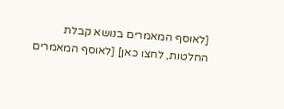[לאוסף המאמרים בנושא קבלת החלטות, לחצו כאן] [לאוסף המאמרים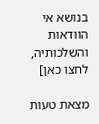בנושא אי הוודאות והשלכותיה, לחצו כאן]

מצאת טעות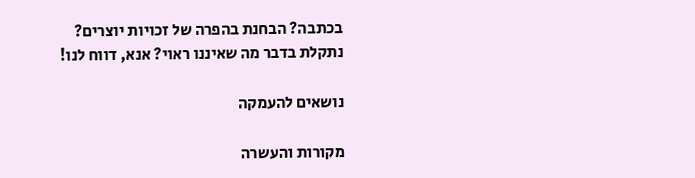בכתבה? הבחנת בהפרה של זכויות יוצרים? נתקלת בדבר מה שאיננו ראוי? אנא, דווח לנו!

נושאים להעמקה

מקורות והעשרה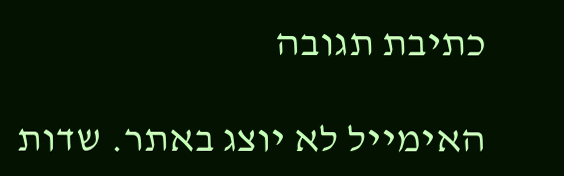כתיבת תגובה

האימייל לא יוצג באתר. שדות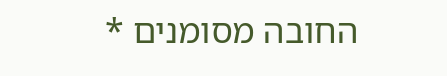החובה מסומנים *